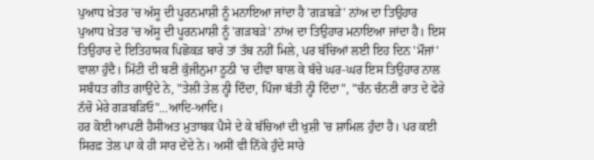ਪੁਆਧ ਖ਼ੇਤਰ 'ਚ ਅੱਸੂ ਦੀ ਪੂਰਨਮਾਸ਼ੀ ਨੂੰ ਮਨਾਇਆ ਜਾਂਦਾ ਹੈ 'ਗੜਬੜੇ' ਨਾਂਅ ਦਾ ਤਿਉਹਾਰ
ਪੁਆਧ ਖ਼ੇਤਰ 'ਚ ਅੱਸੂ ਦੀ ਪੂਰਨਮਾਸ਼ੀ ਨੂੰ 'ਗੜਬੜੇ' ਨਾਂਅ ਦਾ ਤਿਉਹਾਰ ਮਨਾਇਆ ਜਾਂਦਾ ਹੈ। ਇਸ ਤਿਉਹਾਰ ਦੇ ਇਤਿਹਾਸਕ ਪਿਛੋਕੜ ਬਾਰੇ ਤਾਂ ਤੱਥ ਨਹੀਂ ਮਿਲੇ, ਪਰ ਬੱਚਿਆਂ ਲਈ ਇਹ ਦਿਨ 'ਮੌਜਾਂ' ਵਾਲਾ ਹੁੰਦੈ। ਮਿੱਟੀ ਦੀ ਬਣੀ ਕੁੱਜੀਨੁਮਾ ਠੂਠੀ 'ਚ ਦੀਵਾ ਬਾਲ ਕੇ ਬੱਚੇ ਘਰ-ਘਰ ਇਸ ਤਿਉਹਾਰ ਨਾਲ ਸਬੰਧਤ ਗੀਤ ਗਾਉਂਦੇ ਨੇ, "ਤੇਲੀ ਤੇਲ ਨ੍ਹੀ ਦਿੰਦਾ, ਪਿੰਜਾ ਬੱਤੀ ਨ੍ਹੀ ਦਿੰਦਾ", "ਚੰਨ ਚੰਨਣੀ ਰਾਤ ਦੇ ਫੇਰੇ ਨੱਚੋ ਮੇਰੇ ਗੜਬੜਿਓ"...ਆਦਿ-ਆਦਿ।
ਹਰ ਕੋਈ ਆਪਣੀ ਹੈਸੀਅਤ ਮੁਤਾਬਕ ਪੈਸੇ ਦੇ ਕੇ ਬੱਚਿਆਂ ਦੀ ਖੁਸ਼ੀ 'ਚ ਸ਼ਾਮਿਲ ਹੁੰਦਾ ਹੈ। ਪਰ ਕਈ ਸਿਰਫ਼ ਤੇਲ ਪਾ ਕੇ ਹੀ ਸਾਰ ਦੇਂਦੇ ਨੇ। ਅਸੀਂ ਵੀ ਨਿੱਕੇ ਹੁੰਦੇ ਸਾਰੇ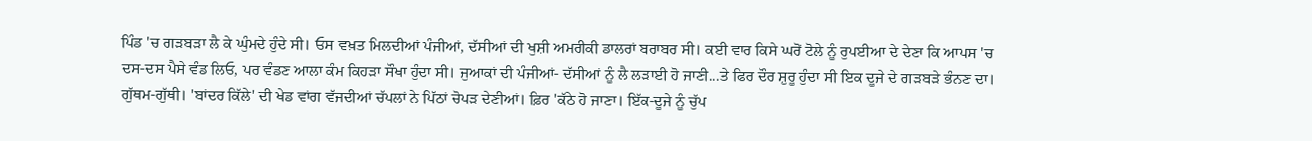ਪਿੰਡ 'ਚ ਗੜਬੜਾ ਲੈ ਕੇ ਘੁੰਮਦੇ ਹੁੰਦੇ ਸੀ। ਓਸ ਵਖ਼ਤ ਮਿਲਦੀਆਂ ਪੰਜੀਆਂ, ਦੱਸੀਆਂ ਦੀ ਖੁਸ਼ੀ ਅਮਰੀਕੀ ਡਾਲਰਾਂ ਬਰਾਬਰ ਸੀ। ਕਈ ਵਾਰ ਕਿਸੇ ਘਰੋਂ ਟੋਲੇ ਨੂੰ ਰੁਪਈਆ ਦੇ ਦੇਣਾ ਕਿ ਆਪਸ 'ਚ ਦਸ-ਦਸ ਪੈਸੇ ਵੰਡ ਲਿਓ, ਪਰ ਵੰਡਣ ਆਲਾ ਕੰਮ ਕਿਹੜਾ ਸੌਖਾ ਹੁੰਦਾ ਸੀ। ਜੁਆਕਾਂ ਦੀ ਪੰਜੀਆਂ- ਦੱਸੀਆਂ ਨੂੰ ਲੈ ਲੜਾਈ ਹੋ ਜਾਣੀ...ਤੇ ਫਿਰ ਦੌਰ ਸ਼ੁਰੂ ਹੁੰਦਾ ਸੀ ਇਕ ਦੂਜੇ ਦੇ ਗੜਬੜੇ ਭੰਨਣ ਦਾ। ਗੁੱਥਮ-ਗੁੱਥੀ। 'ਬਾਂਦਰ ਕਿੱਲੇ' ਦੀ ਖੇਡ ਵਾਂਗ ਵੱਜਦੀਆਂ ਚੱਪਲਾਂ ਨੇ ਪਿੱਠਾਂ ਚੋਪੜ ਦੇਣੀਆਂ। ਫ਼ਿਰ 'ਕੱਠੇ ਹੋ ਜਾਣਾ। ਇੱਕ-ਦੂਜੇ ਨੂੰ ਚੁੱਪ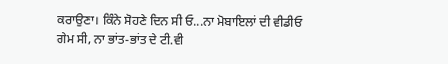ਕਰਾਉਣਾ। ਕਿੰਨੇ ਸੋਹਣੇ ਦਿਨ ਸੀ ਓ...ਨਾ ਮੋਬਾਇਲਾਂ ਦੀ ਵੀਡੀਓ ਗੇਮ ਸੀ, ਨਾ ਭਾਂਤ-ਭਾਂਤ ਦੇ ਟੀ.ਵੀ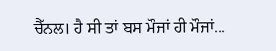ਚੈੱਨਲ। ਹੈ ਸੀ ਤਾਂ ਬਸ ਮੌਜਾਂ ਹੀ ਮੌਜਾਂ...